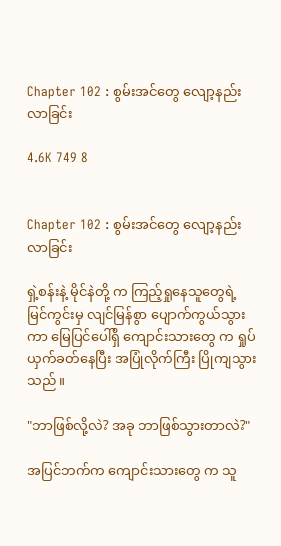Chapter 102 : စွမ်းအင်တွေ လျော့နည်းလာခြင်း

4.6K 749 8


Chapter 102 : စွမ်းအင်တွေ လျော့နည်းလာခြင်း

ရှဲ့စန်းနဲ့ မိုင်နဲတို့ က ကြည့်ရှုနေသူတွေရဲ့ မြင်ကွင်းမှ လျင်မြန်စွာ ပျောက်ကွယ်သွားကာ မြေပြင်ပေါ်ရှိ ကျောင်းသားတွေ က ရှုပ်ယှက်ခတ်နေပြီး အပြုံလိုက်ကြီး ပြိုကျသွားသည်။

"ဘာဖြစ်လို့လဲ? အခု ဘာဖြစ်သွားတာလဲ?"

အပြင်ဘက်က ကျောင်းသားတွေ က သူ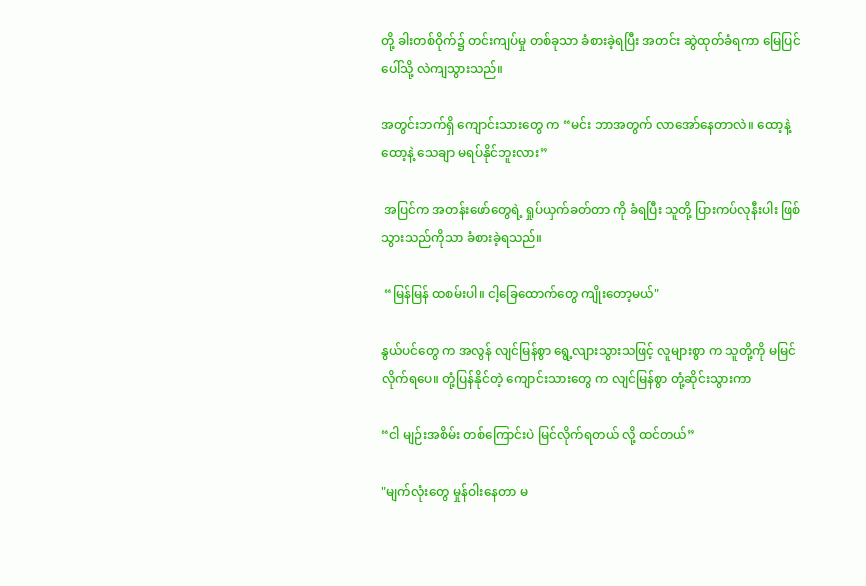တို့ ခါးတစ်ဝိုက်၌ တင်းကျပ်မှု တစ်ခုသာ ခံစားခဲ့ရပြီး အတင်း ဆွဲထုတ်ခံရကာ မြေပြင်ပေါ်သို့ လဲကျသွားသည်။

အတွင်းဘက်ရှိ ကျောင်းသားတွေ က “မင်း ဘာအတွက် လာအော်နေတာလဲ။ ထော့နဲ့ထော့နဲ့ သေချာ မရပ်နိုင်ဘူးလား”

 အပြင်က အတန်းဖော်တွေရဲ့ ရှုပ်ယှက်ခတ်တာ ကို ခံရပြီး သူတို့ ပြားကပ်လုနီးပါး ဖြစ်သွားသည်ကိုသာ ခံစားခဲ့ရသည်။

 “မြန်မြန် ထစမ်းပါ။ ငါ့ခြေထောက်တွေ ကျိုးတော့မယ်"

နွယ်ပင်တွေ က အလွန် လျင်မြန်စွာ ရွေ့လျားသွားသဖြင့် လူများစွာ က သူတို့ကို မမြင်လိုက်ရပေ။ တုံ့ပြန်နိုင်တဲ့ ကျောင်းသားတွေ က လျင်မြန်စွာ တုံ့ဆိုင်းသွားကာ

“ငါ မျဉ်းအစိမ်း တစ်ကြောင်းပဲ မြင်လိုက်ရတယ် လို့ ထင်တယ်”

"မျက်လုံးတွေ မှုန်ဝါးနေတာ မ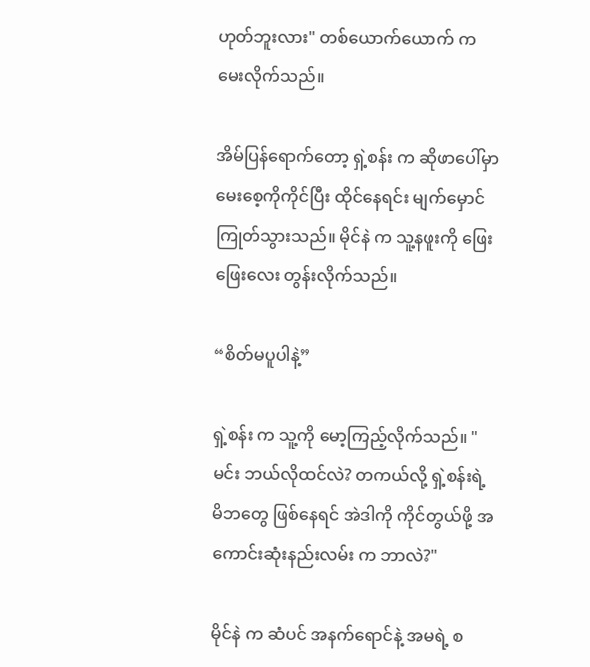ဟုတ်ဘူးလား" တစ်ယောက်ယောက် က မေးလိုက်သည်။

အိမ်ပြန်ရောက်တော့ ရှဲ့စန်း က ဆိုဖာပေါ်မှာ မေးစေ့ကိုကိုင်ပြီး ထိုင်နေရင်း မျက်မှောင်ကြုတ်သွားသည်။ မိုင်နဲ က သူ့နဖူးကို ဖြေးဖြေးလေး တွန်းလိုက်သည်။

“စိတ်မပူပါနဲ့”

ရှဲ့စန်း က သူ့ကို မော့ကြည့်လိုက်သည်။ "မင်း ဘယ်လိုထင်လဲ? တကယ်လို့ ရှဲ့စန်းရဲ့ မိဘတွေ ဖြစ်နေရင် အဲဒါကို ကိုင်တွယ်ဖို့ အကောင်းဆုံးနည်းလမ်း က ဘာလဲ?"

မိုင်နဲ က ဆံပင် အနက်ရောင်နဲ့ အမရဲ့ စ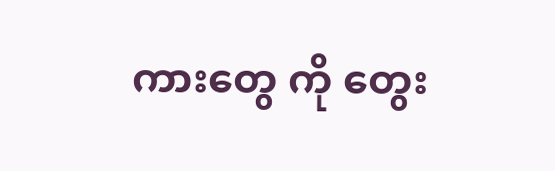ကားတွေ ကို တွေး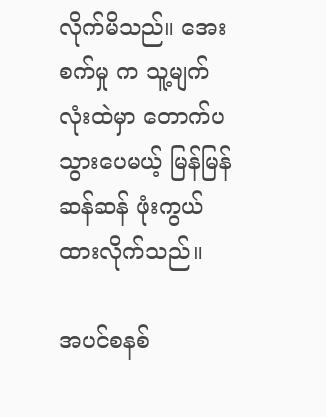လိုက်မိသည်။ အေးစက်မှု က သူ့မျက်လုံးထဲမှာ တောက်ပသွားပေမယ့် မြန်မြန်ဆန်ဆန် ဖုံးကွယ်ထားလိုက်သည်။

အပင်စနစ်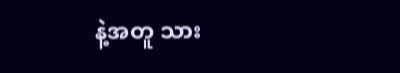နဲ့အတူ သား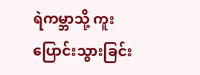ရဲကမ္ဘာသို့ ကူးပြောင်းသွားခြင်း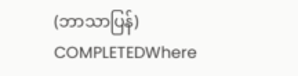(ဘာသာပြန်) COMPLETEDWhere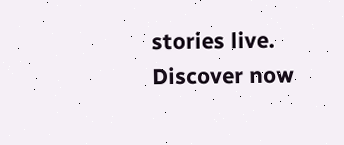stories live. Discover now